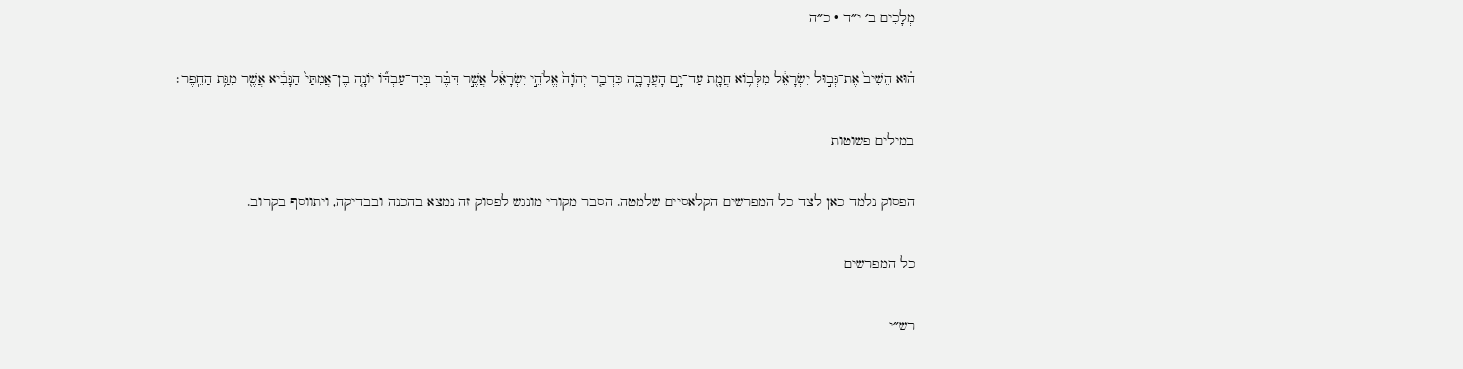מְלָכִים ב׳ י״ד · כ״ה

ה֗וּא הֵשִׁיב֙ אֶת־גְּב֣וּל יִשְׂרָאֵ֔ל מִלְּב֥וֹא חֲמָ֖ת עַד־יָ֣ם הָעֲרָבָ֑ה כִּדְבַ֤ר יְהֹוָה֙ אֱלֹהֵ֣י יִשְׂרָאֵ֔ל אֲשֶׁ֣ר דִּבֶּ֗ר בְּיַד־עַבְדּ֞וֹ יוֹנָ֤ה בֶן־אֲמִתַּי֙ הַנָּבִ֔יא אֲשֶׁ֖ר מִגַּ֥ת הַחֵֽפֶר׃

במילים פשוטות

הפסוק נלמד כאן לצד כל המפרשים הקלאסיים שלמטה. הסבר מקורי מונגש לפסוק זה נמצא בהכנה ובבדיקה, ויתווסף בקרוב.

כל המפרשים

רש״י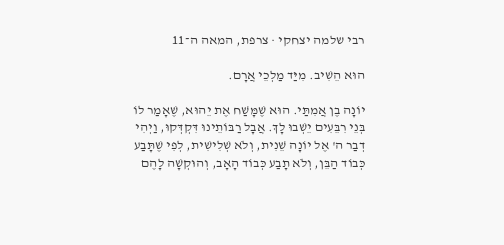רבי שלמה יצחקי · צרפת, המאה ה־11

הוּא הֵשִׁיב. מִיַּד מַלְכֵי אֲרָם.

יוֹנָה בֶן אֲמִתַּי. הוּא שֶׁמָּשַׁח אֶת יֵהוּא, שֶׁאָמַר לוֹ בְּנֵי רִבֵּעִים יֵשְׁבוּ לָךְ. אֲבָל רַבּוֹתֵינוּ דִּקְדְּקוּ, וַיְהִי דְבַר ה' אֶל יוֹנָה שֵׁנִית, וְלֹא שְׁלִישִׁית, לְפִי שֶׁתָּבַע כְּבוֹד הַבֵּן, וְלֹא תָבַע כְּבוֹד הָאָב, וְהוּקְשָׁה לָהֶם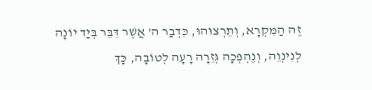זֶה הַמִּקְרָא, וְתֵרְצוּהוּ, כִּדְבַר ה' אֲשֶׁר דִּבֵּר בְּיַד יוֹנָה לְנִינְוֵה, וְנֶהְפְּכָה גְּזֵרָה רָעָה לְטוֹבָה, כָּךְ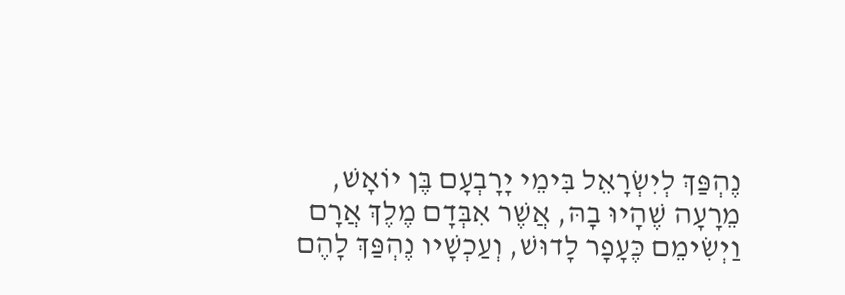נֶהְפַּךְ לְיִשְׂרָאֵל בִּימֵי יָרָבְעָם בֶּן יוֹאָשׁ, מֵרָעָה שֶׁהָיוּ בָהּ, אֲשֶׁר אִבְּדָם מֶלֶךְ אֲרָם וַיְשִׂימֵם כֶּעָפָר לָדוּשׁ, וְעַכְשָׁיו נֶהְפַּךְ לָהֶם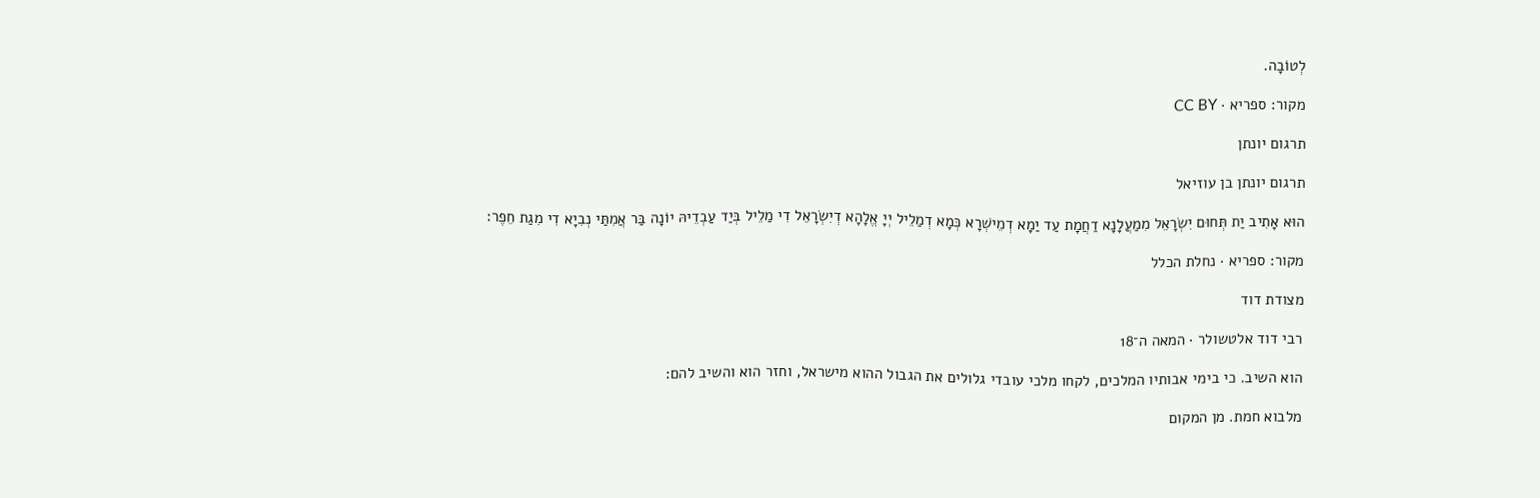לְטוֹבָה.

מקור: ספריא · CC BY

תרגום יונתן

תרגום יונתן בן עוזיאל

הוּא אָתִיב יַת תְּחוּם יִשְׂרָאֵל מִמַעֲלָנָא דַחֲמָת עַד יַמָא דְמֵישְׁרָא כְּמָא דְמַלֵיל יְיָ אֱלָהָא דְיִשְׂרָאֵל דִי מַלֵיל בְּיַד עַבְדֵיהּ יוֹנָה בַּר אֲמִתַּי נְבִיָא דִי מִגַת חֵפֶר:

מקור: ספריא · נחלת הכלל

מצודת דוד

רבי דוד אלטשולר · המאה ה־18

הוא השיב. כי בימי אבותיו המלכים, לקחו מלכי עובדי גלולים את הגבול ההוא מישראל, וחזר הוא והשיב להם:

מלבוא חמת. מן המקום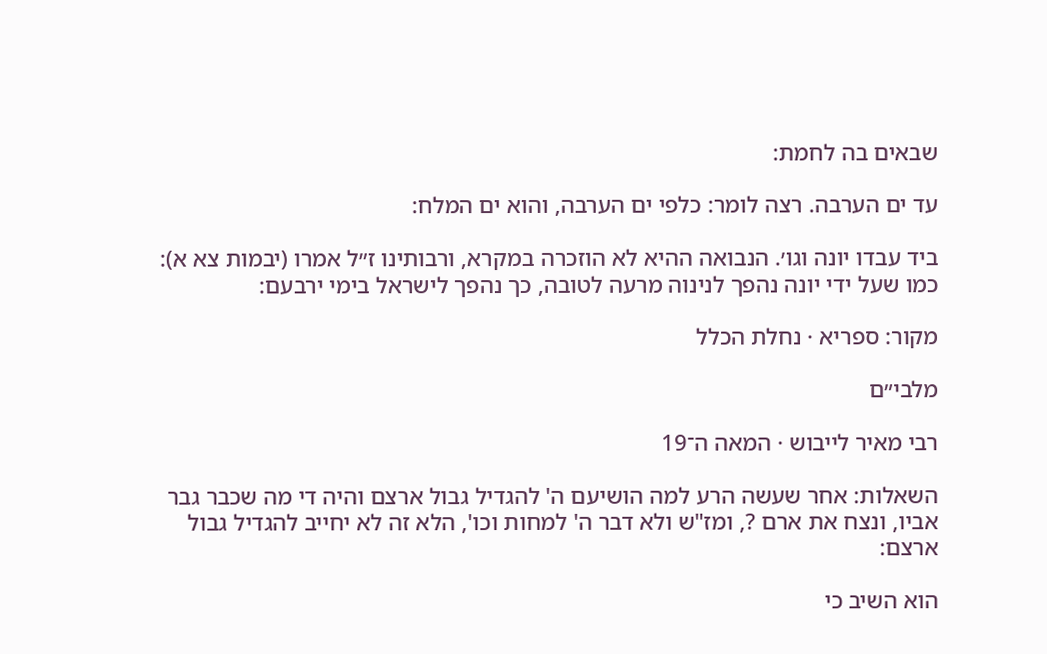שבאים בה לחמת:

עד ים הערבה. רצה לומר: כלפי ים הערבה, והוא ים המלח:

ביד עבדו יונה וגו׳. הנבואה ההיא לא הוזכרה במקרא, ורבותינו ז״ל אמרו (יבמות צא א): כמו שעל ידי יונה נהפך לנינוה מרעה לטובה, כך נהפך לישראל בימי ירבעם:

מקור: ספריא · נחלת הכלל

מלבי״ם

רבי מאיר לייבוש · המאה ה־19

השאלות: אחר שעשה הרע למה הושיעם ה' להגדיל גבול ארצם והיה די מה שכבר גבר אביו, ונצח את ארם ?, ומז"ש ולא דבר ה' למחות וכו', הלא זה לא יחייב להגדיל גבול ארצם:

הוא השיב כי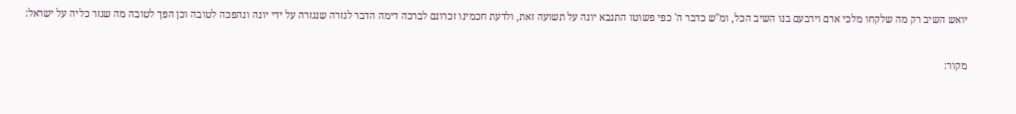יואש השיב רק מה שלקחו מלכי ארם וירבעם בנו השיב הכל, ומ"ש כדבר ה' כפי פשוטו התנבא יונה על תשועה זאת, ולדעת חכמינו זכרונם לברכה דימה הדבר לגזרה שנגזרה על ידי יונה ונהפכה לטובה וכן הפך לטובה מה שגזר כליה על ישראל:

מקור: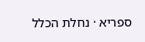ספריא · נחלת הכלל